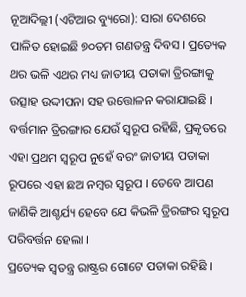ନୂଆଦିଲ୍ଲୀ (ଏଟିଆର ବ୍ୟୁରୋ): ସାରା ଦେଶରେ ପାଳିତ ହୋଇଛି ୭୦ତମ ଗଣତନ୍ତ୍ର ଦିବସ । ପ୍ରତ୍ୟେକ ଥର ଭଳି ଏଥର ମଧ୍ୟ ଜାତୀୟ ପତାକା ତ୍ରିରଙ୍ଗାକୁ ଉତ୍ସାହ ଉଦ୍ଦୀପନା ସହ ଉତ୍ତୋଳନ କରାଯାଇଛି । ବର୍ତ୍ତମାନ ତ୍ରିରଙ୍ଗାର ଯେଉଁ ସ୍ୱରୂପ ରହିଛି, ପ୍ରକୃତରେ ଏହା ପ୍ରଥମ ସ୍ୱରୂପ ନୁହେଁ ବରଂ ଜାତୀୟ ପତାକା ରୂପରେ ଏହା ଛଅ ନମ୍ବର ସ୍ୱରୂପ । ତେବେ ଆପଣ ଜାଣିକି ଆଶ୍ଚର୍ଯ୍ୟ ହେବେ ଯେ କିଭଳି ତ୍ରିରଙ୍ଗର ସ୍ୱରୂପ ପରିବର୍ତ୍ତନ ହେଲା ।
ପ୍ରତ୍ୟେକ ସ୍ୱତନ୍ତ୍ର ରାଷ୍ଟ୍ରର ଗୋଟେ ପତାକା ରହିଛି ।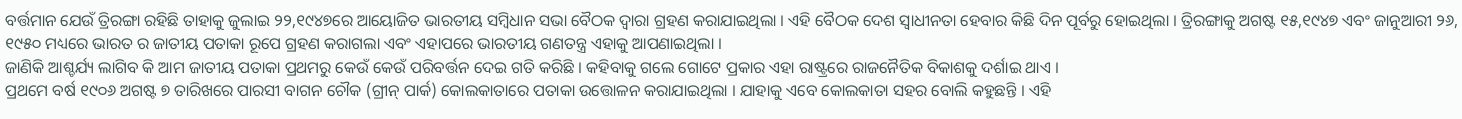ବର୍ତ୍ତମାନ ଯେଉଁ ତ୍ରିରଙ୍ଗା ରହିଛି ତାହାକୁ ଜୁଲାଇ ୨୨,୧୯୪୭ରେ ଆୟୋଜିତ ଭାରତୀୟ ସମ୍ବିଧାନ ସଭା ବୈଠକ ଦ୍ୱାରା ଗ୍ରହଣ କରାଯାଇଥିଲା । ଏହି ବୈଠକ ଦେଶ ସ୍ୱାଧୀନତା ହେବାର କିଛି ଦିନ ପୂର୍ବରୁ ହୋଇଥିଲା । ତ୍ରିରଙ୍ଗାକୁ ଅଗଷ୍ଟ ୧୫,୧୯୪୭ ଏବଂ ଜାନୁଆରୀ ୨୬, ୧୯୫୦ ମଧ୍ୟରେ ଭାରତ ର ଜାତୀୟ ପତାକା ରୂପେ ଗ୍ରହଣ କରାଗଲା ଏବଂ ଏହାପରେ ଭାରତୀୟ ଗଣତନ୍ତ୍ର ଏହାକୁ ଆପଣାଇଥିଲା ।
ଜାଣିକି ଆଶ୍ଚର୍ଯ୍ୟ ଲାଗିବ କି ଆମ ଜାତୀୟ ପତାକା ପ୍ରଥମରୁ କେଉଁ କେଉଁ ପରିବର୍ତ୍ତନ ଦେଇ ଗତି କରିଛି । କହିବାକୁ ଗଲେ ଗୋଟେ ପ୍ରକାର ଏହା ରାଷ୍ଟ୍ରରେ ରାଜନୈତିକ ବିକାଶକୁ ଦର୍ଶାଇ ଥାଏ ।
ପ୍ରଥମେ ବର୍ଷ ୧୯୦୬ ଅଗଷ୍ଟ ୭ ତାରିଖରେ ପାରସୀ ବାଗନ ଚୌକ (ଗ୍ରୀନ୍ ପାର୍କ) କୋଲକାତାରେ ପତାକା ଉତ୍ତୋଳନ କରାଯାଇଥିଲା । ଯାହାକୁ ଏବେ କୋଲକାତା ସହର ବୋଲି କହୁଛନ୍ତି । ଏହି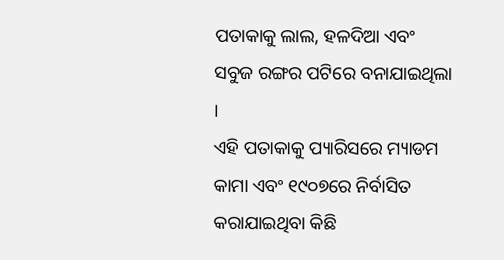ପତାକାକୁ ଲାଲ, ହଳଦିଆ ଏବଂ ସବୁଜ ରଙ୍ଗର ପଟିରେ ବନାଯାଇଥିଲା ।
ଏହି ପତାକାକୁ ପ୍ୟାରିସରେ ମ୍ୟାଡମ କାମା ଏବଂ ୧୯୦୭ରେ ନିର୍ବାସିତ କରାଯାଇଥିବା କିଛି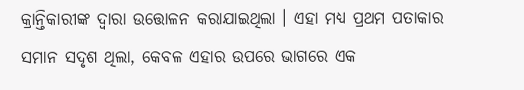କ୍ରାନ୍ତିକାରୀଙ୍କ ଦ୍ୱାରା ଉତ୍ତୋଳନ କରାଯାଇଥିଲା । ଏହା ମଧ୍ୟ ପ୍ରଥମ ପତାକାର ସମାନ ସଦୃଶ ଥିଲା, କେବଳ ଏହାର ଉପରେ ଭାଗରେ ଏକ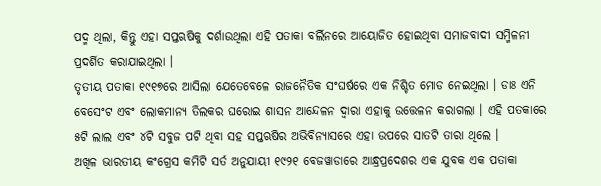ପଦ୍ମ ଥିଲା, କିନ୍ତୁ ଏହା ସପ୍ତଋଷିକୁ ଦର୍ଶାଉଥିଲା ଏହି ପତାକା ବର୍ଲିନରେ ଆୟୋଜିତ ହୋଇଥିବା ସମାଜବାଦୀ ସମ୍ମିଳନୀ ପ୍ରଦର୍ଶିତ କରାଯାଇଥିଲା ।
ତୃତୀୟ ପତାକା ୧୯୧୭ରେ ଆସିଲା ଯେତେବେଳେ ରାଜନୈତିକ ସଂଘର୍ଷରେ ଏକ ନିଶ୍ଚିତ ମୋଡ ନେଇଥିଲା । ଡାଃ ଏନି ବେସେଂଟ ଏବଂ ଲୋକମାନ୍ୟ ତିଲକର ଘରୋଇ ଶାସନ ଆନ୍ଦେଳନ ଦ୍ୱାରା ଏହାକୁ ଉତ୍ତେଳନ କରାଗଲା । ଏହି ପତକାରେ ୫ଟି ଲାଲ ଏବଂ ୪ଟି ସବୁଜ ପଟି ଥିବା ସହ ସପ୍ତଋଷିର ଅଭିବିନ୍ୟାସରେ ଏହା ଉପରେ ସାତଟି ତାରା ଥିଲେ ।
ଅଖିଳ ଭାରତୀୟ କଂଗ୍ରେସ କମିଟି ସର୍ତ ଅନୁଯାୟୀ ୧୯୨୧ ବେଜୱାଡାରେ ଆନ୍ଧ୍ରପ୍ରଦେଶର ଏକ ଯୁବକ ଏକ ପତାକା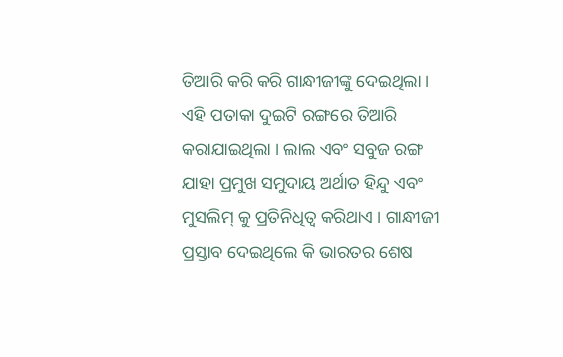ତିଆରି କରି କରି ଗାନ୍ଧୀଜୀଙ୍କୁ ଦେଇଥିଲା । ଏହି ପତାକା ଦୁଇଟି ରଙ୍ଗରେ ତିଆରି କରାଯାଇଥିଲା । ଲାଲ ଏବଂ ସବୁଜ ରଙ୍ଗ ଯାହା ପ୍ରମୁଖ ସମୁଦାୟ ଅର୍ଥାତ ହିନ୍ଦୁ ଏବଂ ମୁସଲିମ୍ କୁ ପ୍ରତିନିଧିତ୍ୱ କରିଥାଏ । ଗାନ୍ଧୀଜୀ ପ୍ରସ୍ତାବ ଦେଇଥିଲେ କି ଭାରତର ଶେଷ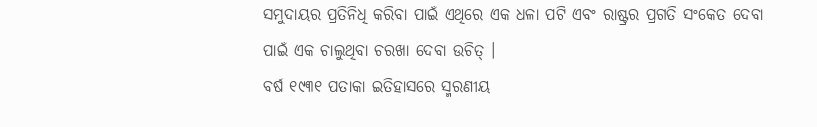ସମୁଦାୟର ପ୍ରତିନିଧି କରିବା ପାଇଁ ଏଥିରେ ଏକ ଧଳା ପଟି ଏବଂ ରାଷ୍ଟ୍ରର ପ୍ରଗତି ସଂକେତ ଦେବା ପାଇଁ ଏକ ଚାଲୁଥିବା ଚରଖା ଦେବା ଉଚିତ୍ ।
ବର୍ଷ ୧୯୩୧ ପତାକା ଇତିହାସରେ ସ୍ମରଣୀୟ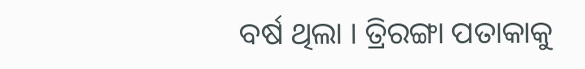ବର୍ଷ ଥିଲା । ତ୍ରିରଙ୍ଗା ପତାକାକୁ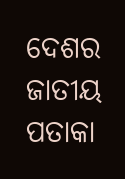ଦେଶର ଜାତୀୟ ପତାକା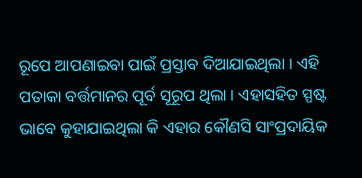ରୂପେ ଆପଣାଇବା ପାଇଁ ପ୍ରସ୍ତାବ ଦିଆଯାଇଥିଲା । ଏହି ପତାକା ବର୍ତ୍ତମାନର ପୂର୍ବ ସୂରୂପ ଥିଲା । ଏହାସହିତ ସ୍ପଷ୍ଟ ଭାବେ କୁହାଯାଇଥିଲା କି ଏହାର କୌଣସି ସାଂପ୍ରଦାୟିକ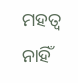ମହତ୍ୱ ନାହିଁ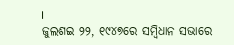।
ଜୁଲଶଇ ୨୨, ୧୯୪୭ରେ ସମ୍ବିଧାନ ସଭାରେ